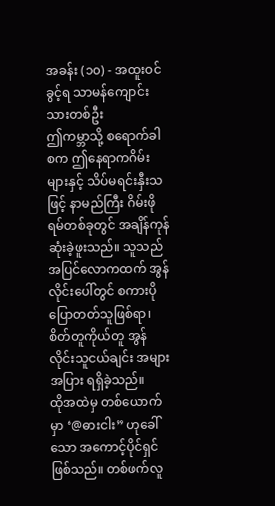အခန်း (၁၀) - အထူးဝင်ခွင့်ရ သာမန်ကျောင်းသားတစ်ဦး
ဤကမ္ဘာသို့ စရောက်ခါစက ဤနေရာကဂိမ်းများနှင့် သိပ်မရင်းနှီးသဖြင့် နာမည်ကြီး ဂိမ်းဖိုရမ်တစ်ခုတွင် အချိန်ကုန်ဆုံးခဲ့ဖူးသည်။ သူသည် အပြင်လောကထက် အွန်လိုင်းပေါ်တွင် စကားပိုပြောတတ်သူဖြစ်ရာ၊ စိတ်တူကိုယ်တူ အွန်လိုင်းသူငယ်ချင်း အများအပြား ရရှိခဲ့သည်။
ထိုအထဲမှ တစ်ယောက်မှာ ‘@ဓားငါး” ဟုခေါ်သော အကောင့်ပိုင်ရှင် ဖြစ်သည်။ တစ်ဖက်လူ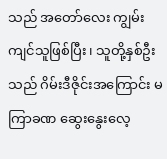သည် အတော်လေး ကျွမ်းကျင်သူဖြစ်ပြီး၊ သူတို့နှစ်ဦးသည် ဂိမ်းဒီဇိုင်းအကြောင်း မကြာခဏ ဆွေးနွေးလေ့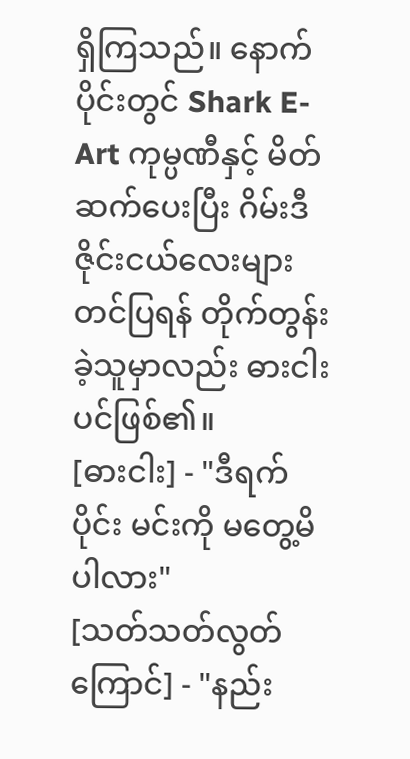ရှိကြသည်။ နောက်ပိုင်းတွင် Shark E-Art ကုမ္ပဏီနှင့် မိတ်ဆက်ပေးပြီး ဂိမ်းဒီဇိုင်းငယ်လေးများ တင်ပြရန် တိုက်တွန်းခဲ့သူမှာလည်း ဓားငါး ပင်ဖြစ်၏။
[ဓားငါး] - "ဒီရက်ပိုင်း မင်းကို မတွေ့မိပါလား"
[သတ်သတ်လွတ်ကြောင်] - "နည်း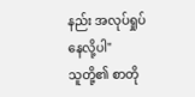နည်း အလုပ်ရှုပ်နေလို့ပါ"
သူတို့၏ စာတို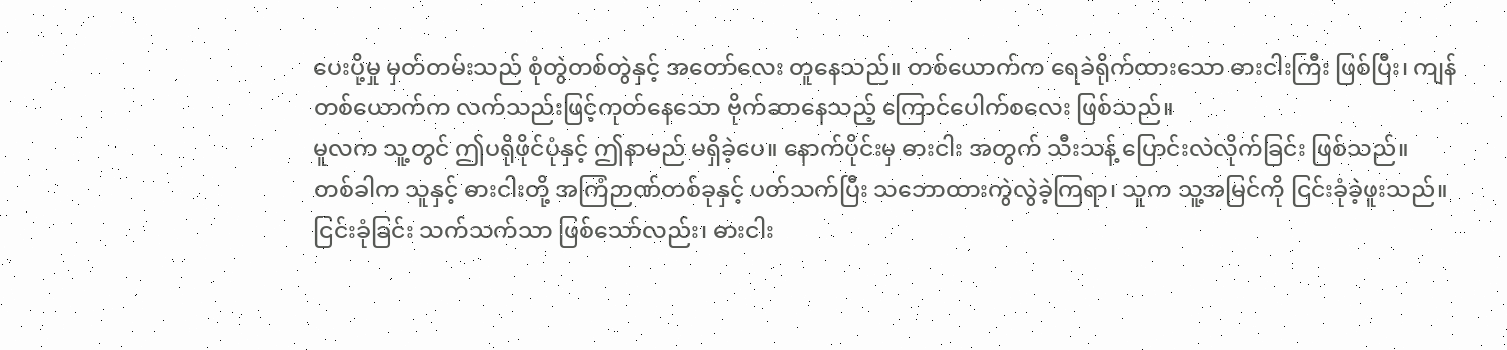ပေးပို့မှု မှတ်တမ်းသည် စုံတွဲတစ်တွဲနှင့် အတော်လေး တူနေသည်။ တစ်ယောက်က ရေခဲရိုက်ထားသော ဓားငါးကြီး ဖြစ်ပြီး၊ ကျန်တစ်ယောက်က လက်သည်းဖြင့်ကုတ်နေသော ဗိုက်ဆာနေသည့် ကြောင်ပေါက်စလေး ဖြစ်သည်။
မူလက သူ့တွင် ဤပရိုဖိုင်ပုံနှင့် ဤနာမည် မရှိခဲ့ပေ။ နောက်ပိုင်းမှ ဓားငါး အတွက် သီးသန့် ပြောင်းလဲလိုက်ခြင်း ဖြစ်သည်။
တစ်ခါက သူနှင့် ဓားငါးတို့ အကြံဉာဏ်တစ်ခုနှင့် ပတ်သက်ပြီး သဘောထားကွဲလွဲခဲ့ကြရာ၊ သူက သူ့အမြင်ကို ငြင်းခုံခဲ့ဖူးသည်။ ငြင်းခုံခြင်း သက်သက်သာ ဖြစ်သော်လည်း၊ ဓားငါး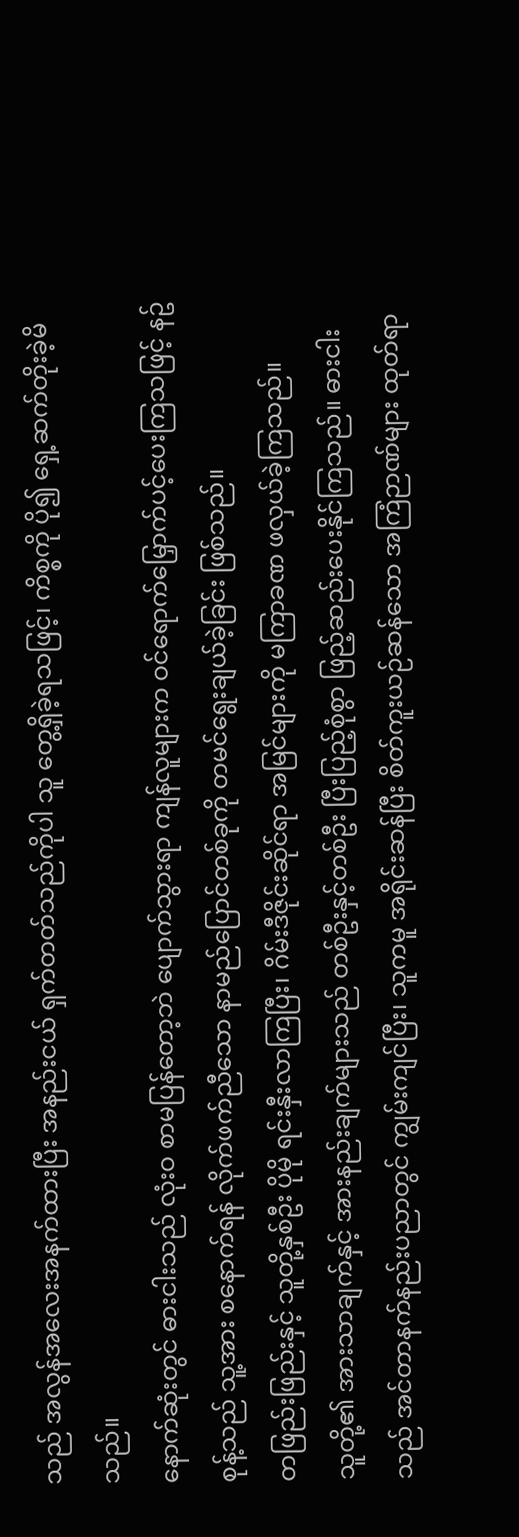သည် အလွန်အလေးအနက်ထားပြီး အနည်းငယ် ရှက်တတ်သည်ကိုပါ သူ တွေ့ရှိခဲ့ရသဖြင့်၊ ကိစ္စကို ပို၍ ရှေ့ဆက်တိုးခဲ့မိသည်။
နောက်ဆုံးတွင် ဓားငါးသည် လုံးဝ စာမပြန်တော့ဘဲ ပျောက်သွားရာ ကျန်လူများက ဝင်ရောက်မြှောက်ပင့်ပေးကြသဖြင့် နဥ်စုန့်သည် သူ့အား စနောက်ရန် လိုက်ဖက်ညီသော နာမည်ပြောင်တစ်ခုကို တမင်ရွေးချယ်ခဲ့ခြင်း ဖြစ်သည်။
တဖြည်းဖြည်းနှင့် သူတို့နှစ်ဦး ပိုမို ရင်းနှီးလာကြပြီး၊ ဂိမ်းဒီဇိုင်းဆိုင်ရာ အမြင်များကို မကြာခဏ ဖလှယ်ခဲ့ကြသည်။
သူတို့၏ အားသာချက်နှင့် အားနည်းချက်များသည် တစ်ဦးနှင့်တစ်ဦး ပြီးပြည့်စုံစွာ ဖြည့်ဆည်းပေးနိုင်ကြသည်။ ဓားငါးသည် အင်တာနက်နည်းပညာတွင် ကျွမ်းကျင်ပြီး၊ သူကမူ အရိုင်းဆန်ပြီး စိတ်ကူးယဉ်ဆန်သော အကြံဉာဏ်များ ထုတ်ရာ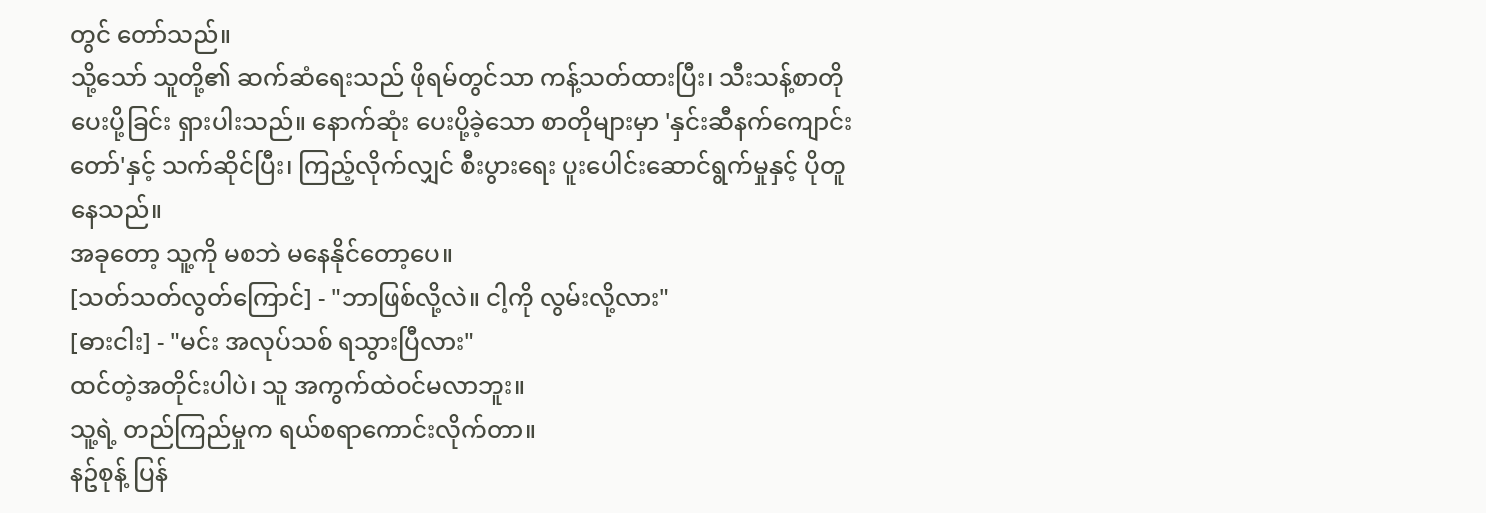တွင် တော်သည်။
သို့သော် သူတို့၏ ဆက်ဆံရေးသည် ဖိုရမ်တွင်သာ ကန့်သတ်ထားပြီး၊ သီးသန့်စာတို ပေးပို့ခြင်း ရှားပါးသည်။ နောက်ဆုံး ပေးပို့ခဲ့သော စာတိုများမှာ 'နှင်းဆီနက်ကျောင်းတော်'နှင့် သက်ဆိုင်ပြီး၊ ကြည့်လိုက်လျှင် စီးပွားရေး ပူးပေါင်းဆောင်ရွက်မှုနှင့် ပိုတူနေသည်။
အခုတော့ သူ့ကို မစဘဲ မနေနိုင်တော့ပေ။
[သတ်သတ်လွတ်ကြောင်] - "ဘာဖြစ်လို့လဲ။ ငါ့ကို လွမ်းလို့လား"
[ဓားငါး] - "မင်း အလုပ်သစ် ရသွားပြီလား"
ထင်တဲ့အတိုင်းပါပဲ၊ သူ အကွက်ထဲဝင်မလာဘူး။
သူ့ရဲ့ တည်ကြည်မှုက ရယ်စရာကောင်းလိုက်တာ။
နဥ်စုန့် ပြန်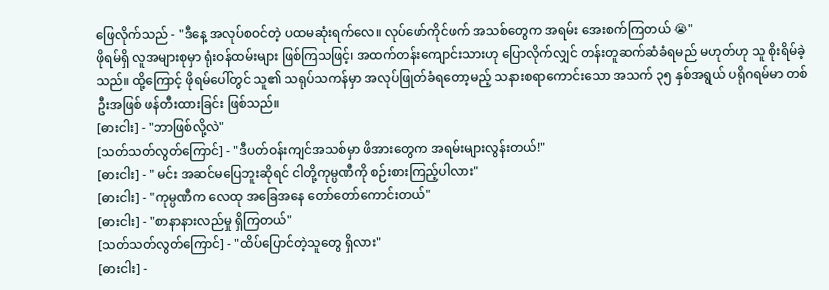ဖြေလိုက်သည် - "ဒီနေ့ အလုပ်စဝင်တဲ့ ပထမဆုံးရက်လေ။ လုပ်ဖော်ကိုင်ဖက် အသစ်တွေက အရမ်း အေးစက်ကြတယ် 😭"
ဖိုရမ်ရှိ လူအများစုမှာ ရုံးဝန်ထမ်းများ ဖြစ်ကြသဖြင့်၊ အထက်တန်းကျောင်းသားဟု ပြောလိုက်လျှင် တန်းတူဆက်ဆံခံရမည် မဟုတ်ဟု သူ စိုးရိမ်ခဲ့သည်။ ထို့ကြောင့် ဖိုရမ်ပေါ်တွင် သူ၏ သရုပ်သကန်မှာ အလုပ်ဖြုတ်ခံရတော့မည့် သနားစရာကောင်းသော အသက် ၃၅ နှစ်အရွယ် ပရိုဂရမ်မာ တစ်ဦးအဖြစ် ဖန်တီးထားခြင်း ဖြစ်သည်။
[ဓားငါး] - "ဘာဖြစ်လို့လဲ"
[သတ်သတ်လွတ်ကြောင်] - "ဒီပတ်ဝန်းကျင်အသစ်မှာ ဖိအားတွေက အရမ်းများလွန်းတယ်!"
[ဓားငါး] - " မင်း အဆင်မပြေဘူးဆိုရင် ငါတို့ကုမ္ပဏီကို စဉ်းစားကြည့်ပါလား"
[ဓားငါး] - "ကုမ္ပဏီက လေထု အခြေအနေ တော်တော်ကောင်းတယ်"
[ဓားငါး] - "စာနာနားလည်မှု ရှိကြတယ်"
[သတ်သတ်လွတ်ကြောင်] - "ထိပ်ပြောင်တဲ့သူတွေ ရှိလား"
[ဓားငါး] -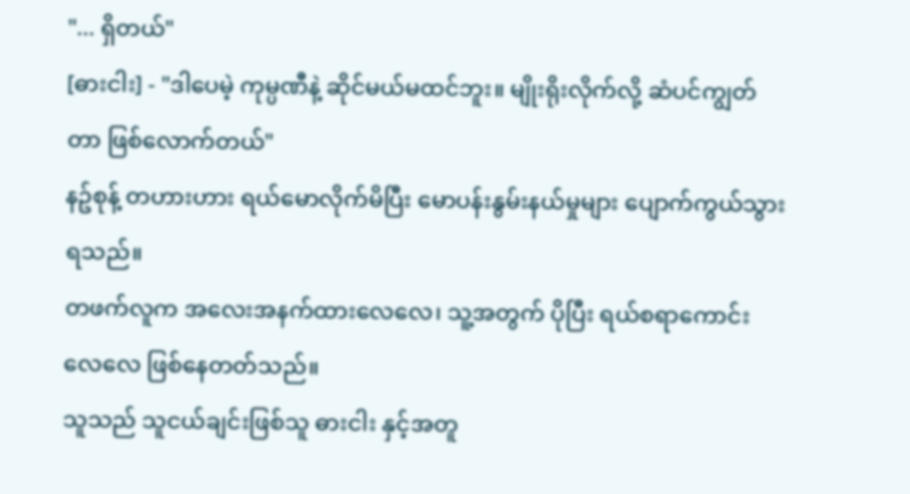"... ရှိတယ်"
[ဓားငါး] - "ဒါပေမဲ့ ကုမ္ပဏီနဲ့ ဆိုင်မယ်မထင်ဘူး။ မျိုးရိုးလိုက်လို့ ဆံပင်ကျွတ်တာ ဖြစ်လောက်တယ်"
နဥ်စုန့် တဟားဟား ရယ်မောလိုက်မိပြီး မောပန်းနွမ်းနယ်မှုများ ပျောက်ကွယ်သွားရသည်။
တဖက်လူက အလေးအနက်ထားလေလေ၊ သူ့အတွက် ပိုပြီး ရယ်စရာကောင်းလေလေ ဖြစ်နေတတ်သည်။
သူသည် သူငယ်ချင်းဖြစ်သူ ဓားငါး နှင့်အတူ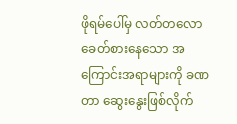ဖိုရမ်ပေါ်မှ လတ်တလော ခေတ်စားနေသော အကြောင်းအရာများကို ခဏတာ ဆွေးနွေးဖြစ်လိုက်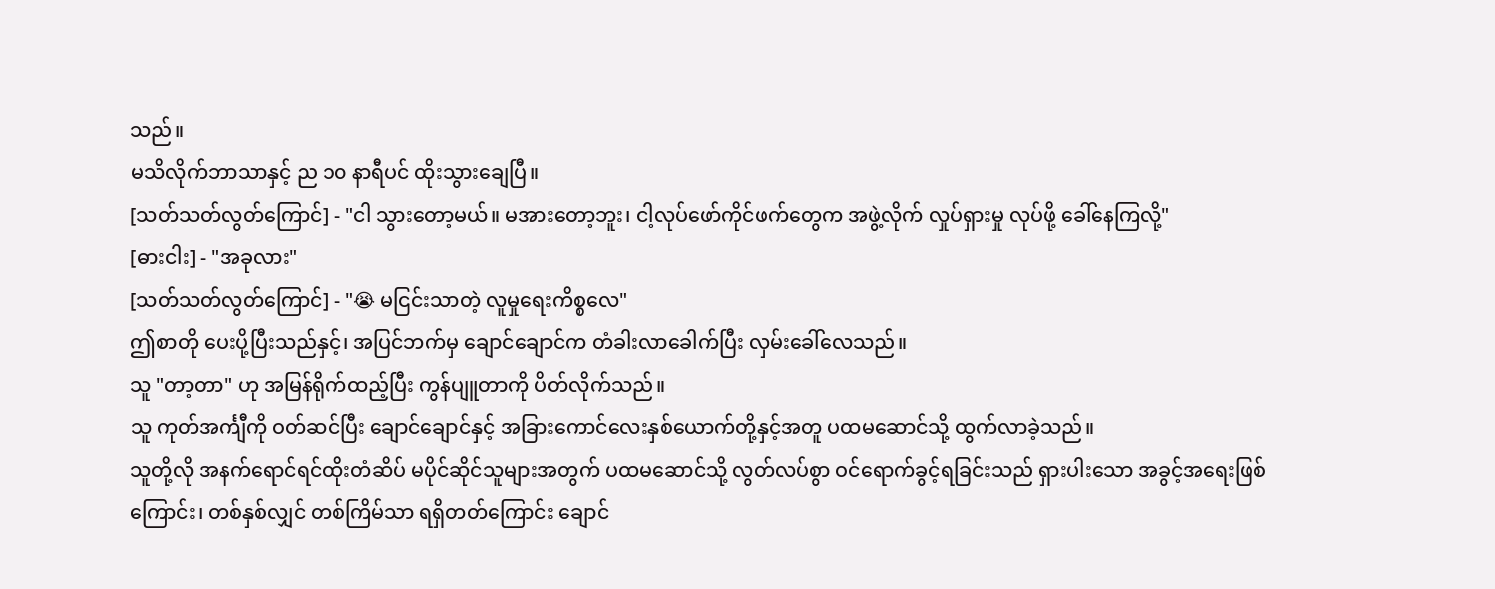သည်။
မသိလိုက်ဘာသာနှင့် ည ၁၀ နာရီပင် ထိုးသွားချေပြီ။
[သတ်သတ်လွတ်ကြောင်] - "ငါ သွားတော့မယ်။ မအားတော့ဘူး၊ ငါ့လုပ်ဖော်ကိုင်ဖက်တွေက အဖွဲ့လိုက် လှုပ်ရှားမှု လုပ်ဖို့ ခေါ်နေကြလို့"
[ဓားငါး] - "အခုလား"
[သတ်သတ်လွတ်ကြောင်] - "😭 မငြင်းသာတဲ့ လူမှုရေးကိစ္စလေ"
ဤစာတို ပေးပို့ပြီးသည်နှင့်၊ အပြင်ဘက်မှ ချောင်ချောင်က တံခါးလာခေါက်ပြီး လှမ်းခေါ်လေသည်။
သူ "တာ့တာ" ဟု အမြန်ရိုက်ထည့်ပြီး ကွန်ပျူတာကို ပိတ်လိုက်သည်။
သူ ကုတ်အင်္ကျီကို ဝတ်ဆင်ပြီး ချောင်ချောင်နှင့် အခြားကောင်လေးနှစ်ယောက်တို့နှင့်အတူ ပထမဆောင်သို့ ထွက်လာခဲ့သည်။
သူတို့လို အနက်ရောင်ရင်ထိုးတံဆိပ် မပိုင်ဆိုင်သူများအတွက် ပထမဆောင်သို့ လွတ်လပ်စွာ ဝင်ရောက်ခွင့်ရခြင်းသည် ရှားပါးသော အခွင့်အရေးဖြစ်ကြောင်း၊ တစ်နှစ်လျှင် တစ်ကြိမ်သာ ရရှိတတ်ကြောင်း ချောင်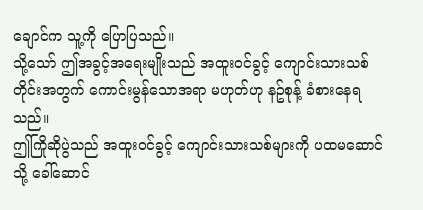ချောင်က သူ့ကို ပြောပြသည်။
သို့သော် ဤအခွင့်အရေးမျိုးသည် အထူးဝင်ခွင့် ကျောင်းသားသစ်တိုင်းအတွက် ကောင်းမွန်သောအရာ မဟုတ်ဟု နဥ်စုန့် ခံစားနေရသည်။
ဤကြိုဆိုပွဲသည် အထူးဝင်ခွင့် ကျောင်းသားသစ်များကို ပထမဆောင်သို့ ခေါ်ဆောင်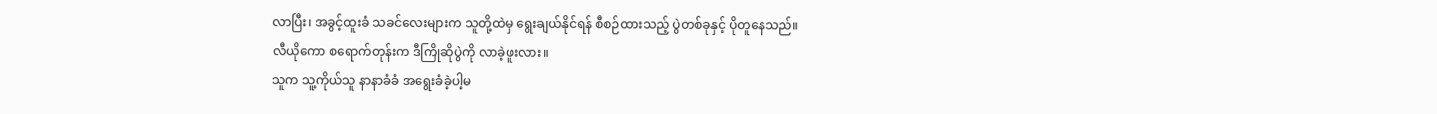လာပြီး၊ အခွင့်ထူးခံ သခင်လေးများက သူတို့ထဲမှ ရွေးချယ်နိုင်ရန် စီစဉ်ထားသည့် ပွဲတစ်ခုနှင့် ပိုတူနေသည်။
လီယိုကော စရောက်တုန်းက ဒီကြိုဆိုပွဲကို လာခဲ့ဖူးလား။
သူက သူ့ကိုယ်သူ နာနာခံခံ အရွေးခံခဲ့ပါ့မ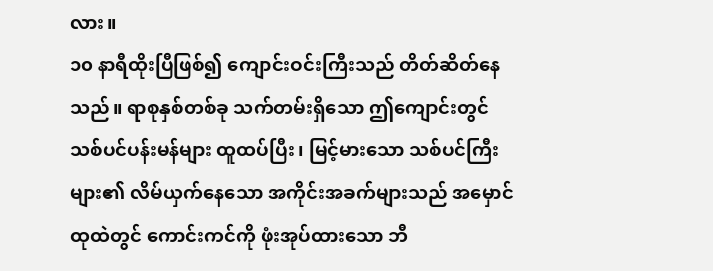လား။
၁၀ နာရီထိုးပြီဖြစ်၍ ကျောင်းဝင်းကြီးသည် တိတ်ဆိတ်နေသည်။ ရာစုနှစ်တစ်ခု သက်တမ်းရှိသော ဤကျောင်းတွင် သစ်ပင်ပန်းမန်များ ထူထပ်ပြီး၊ မြင့်မားသော သစ်ပင်ကြီးများ၏ လိမ်ယှက်နေသော အကိုင်းအခက်များသည် အမှောင်ထုထဲတွင် ကောင်းကင်ကို ဖုံးအုပ်ထားသော ဘီ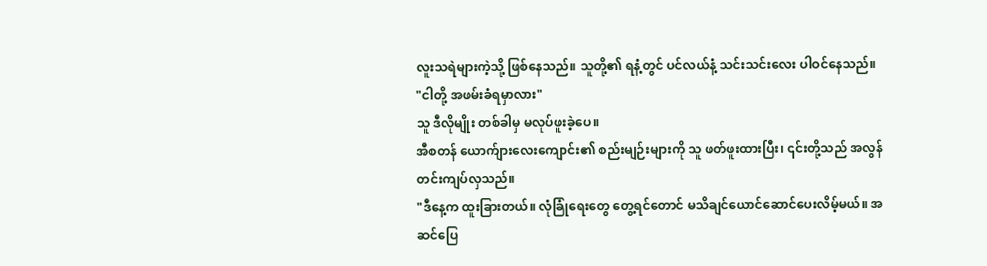လူးသရဲများကဲ့သို့ ဖြစ်နေသည်။ သူတို့၏ ရနံ့တွင် ပင်လယ်နံ့ သင်းသင်းလေး ပါဝင်နေသည်။
"ငါတို့ အဖမ်းခံရမှာလား"
သူ ဒီလိုမျိုး တစ်ခါမှ မလုပ်ဖူးခဲ့ပေ။
အီစတန် ယောက်ျားလေးကျောင်း၏ စည်းမျဉ်းများကို သူ ဖတ်ဖူးထားပြီး၊ ၎င်းတို့သည် အလွန်တင်းကျပ်လှသည်။
"ဒီနေ့က ထူးခြားတယ်။ လုံခြုံရေးတွေ တွေ့ရင်တောင် မသိချင်ယောင်ဆောင်ပေးလိမ့်မယ်။ အဆင်ပြေ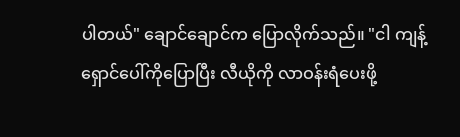ပါတယ်" ချောင်ချောင်က ပြောလိုက်သည်။ "ငါ ကျန့်ရှောင်ပေါ်ကိုပြောပြီး လီယိုကို လာဝန်းရံပေးဖို့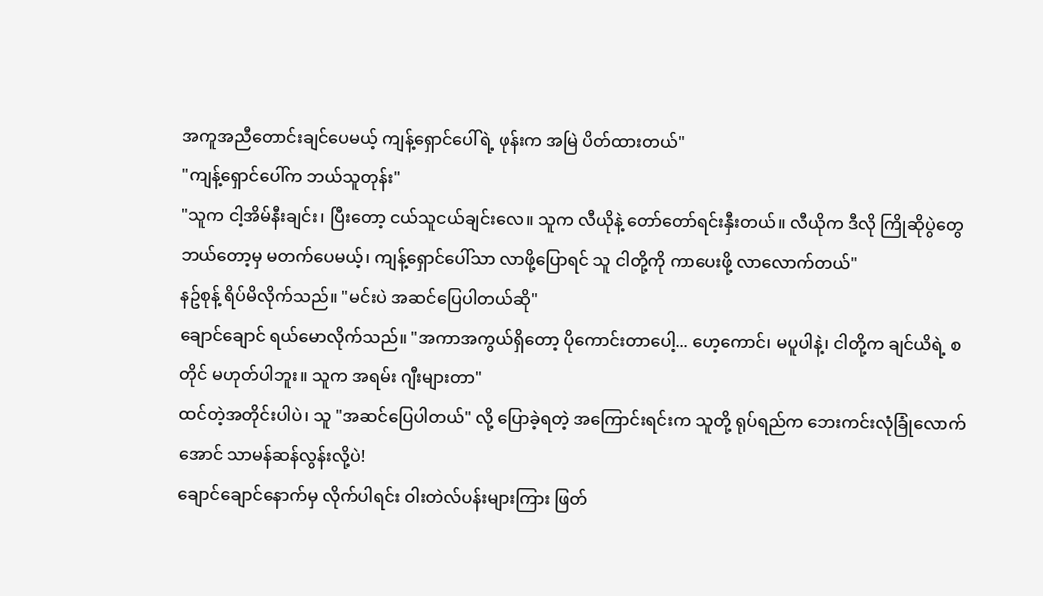အကူအညီတောင်းချင်ပေမယ့် ကျန့်ရှောင်ပေါ်ရဲ့ ဖုန်းက အမြဲ ပိတ်ထားတယ်"
"ကျန့်ရှောင်ပေါ်က ဘယ်သူတုန်း"
"သူက ငါ့အိမ်နီးချင်း၊ ပြီးတော့ ငယ်သူငယ်ချင်းလေ။ သူက လီယိုနဲ့ တော်တော်ရင်းနှီးတယ်။ လီယိုက ဒီလို ကြိုဆိုပွဲတွေ ဘယ်တော့မှ မတက်ပေမယ့်၊ ကျန့်ရှောင်ပေါ်သာ လာဖို့ပြောရင် သူ ငါတို့ကို ကာပေးဖို့ လာလောက်တယ်"
နဥ်စုန့် ရိပ်မိလိုက်သည်။ "မင်းပဲ အဆင်ပြေပါတယ်ဆို"
ချောင်ချောင် ရယ်မောလိုက်သည်။ "အကာအကွယ်ရှိတော့ ပိုကောင်းတာပေါ့... ဟေ့ကောင်၊ မပူပါနဲ့၊ ငါတို့က ချင်ယိရဲ့ စတိုင် မဟုတ်ပါဘူး။ သူက အရမ်း ဂျီးများတာ"
ထင်တဲ့အတိုင်းပါပဲ၊ သူ "အဆင်ပြေပါတယ်" လို့ ပြောခဲ့ရတဲ့ အကြောင်းရင်းက သူတို့ ရုပ်ရည်က ဘေးကင်းလုံခြုံလောက်အောင် သာမန်ဆန်လွန်းလို့ပဲ!
ချောင်ချောင်နောက်မှ လိုက်ပါရင်း ဝါးတဲလ်ပန်းများကြား ဖြတ်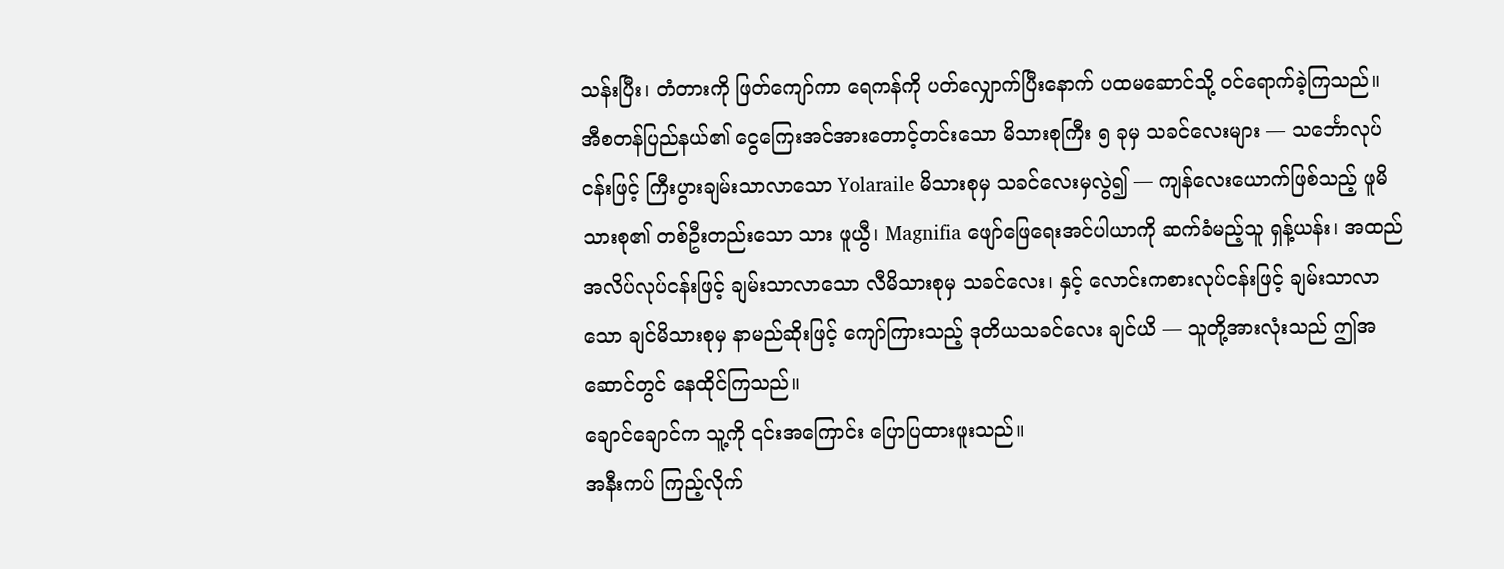သန်းပြီး၊ တံတားကို ဖြတ်ကျော်ကာ ရေကန်ကို ပတ်လျှောက်ပြီးနောက် ပထမဆောင်သို့ ဝင်ရောက်ခဲ့ကြသည်။
အီစတန်ပြည်နယ်၏ ငွေကြေးအင်အားတောင့်တင်းသော မိသားစုကြီး ၅ ခုမှ သခင်လေးများ — သင်္ဘောလုပ်ငန်းဖြင့် ကြီးပွားချမ်းသာလာသော Yolaraile မိသားစုမှ သခင်လေးမှလွဲ၍ — ကျန်လေးယောက်ဖြစ်သည့် ဖူမိသားစု၏ တစ်ဦးတည်းသော သား ဖူယွီ၊ Magnifia ဖျော်ဖြေရေးအင်ပါယာကို ဆက်ခံမည့်သူ ရှန့်ယန်း၊ အထည်အလိပ်လုပ်ငန်းဖြင့် ချမ်းသာလာသော လီမိသားစုမှ သခင်လေး၊ နှင့် လောင်းကစားလုပ်ငန်းဖြင့် ချမ်းသာလာသော ချင်မိသားစုမှ နာမည်ဆိုးဖြင့် ကျော်ကြားသည့် ဒုတိယသခင်လေး ချင်ယိ — သူတို့အားလုံးသည် ဤအဆောင်တွင် နေထိုင်ကြသည်။
ချောင်ချောင်က သူ့ကို ၎င်းအကြောင်း ပြောပြထားဖူးသည်။
အနီးကပ် ကြည့်လိုက်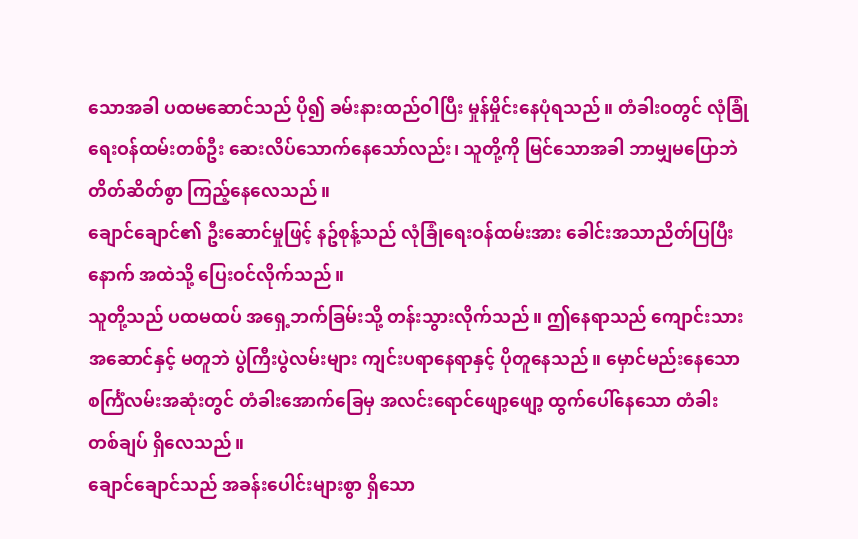သောအခါ ပထမဆောင်သည် ပို၍ ခမ်းနားထည်ဝါပြီး မှုန်မှိုင်းနေပုံရသည်။ တံခါးဝတွင် လုံခြုံရေးဝန်ထမ်းတစ်ဦး ဆေးလိပ်သောက်နေသော်လည်း၊ သူတို့ကို မြင်သောအခါ ဘာမျှမပြောဘဲ တိတ်ဆိတ်စွာ ကြည့်နေလေသည်။
ချောင်ချောင်၏ ဦးဆောင်မှုဖြင့် နဥ်စုန့်သည် လုံခြုံရေးဝန်ထမ်းအား ခေါင်းအသာညိတ်ပြပြီးနောက် အထဲသို့ ပြေးဝင်လိုက်သည်။
သူတို့သည် ပထမထပ် အရှေ့ဘက်ခြမ်းသို့ တန်းသွားလိုက်သည်။ ဤနေရာသည် ကျောင်းသားအဆောင်နှင့် မတူဘဲ ပွဲကြီးပွဲလမ်းများ ကျင်းပရာနေရာနှင့် ပိုတူနေသည်။ မှောင်မည်းနေသော စင်္ကြံလမ်းအဆုံးတွင် တံခါးအောက်ခြေမှ အလင်းရောင်ဖျော့ဖျော့ ထွက်ပေါ်နေသော တံခါးတစ်ချပ် ရှိလေသည်။
ချောင်ချောင်သည် အခန်းပေါင်းများစွာ ရှိသော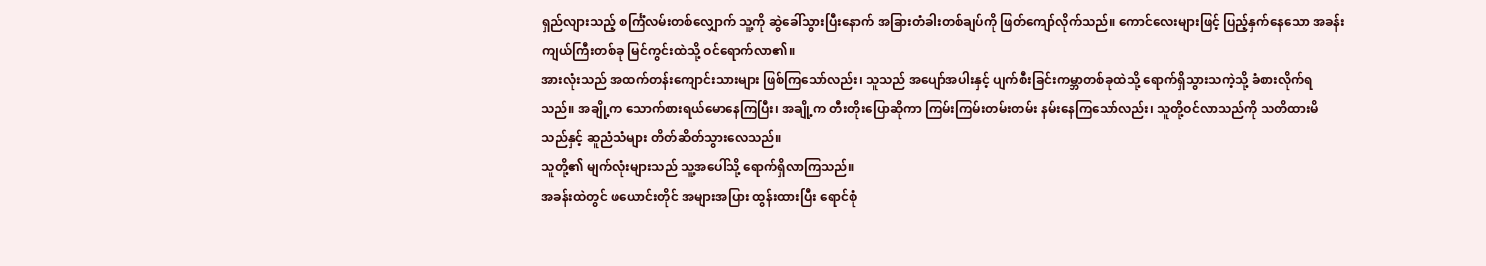ရှည်လျားသည့် စင်္ကြံလမ်းတစ်လျှောက် သူ့ကို ဆွဲခေါ်သွားပြီးနောက် အခြားတံခါးတစ်ချပ်ကို ဖြတ်ကျော်လိုက်သည်။ ကောင်လေးများဖြင့် ပြည့်နှက်နေသော အခန်းကျယ်ကြီးတစ်ခု မြင်ကွင်းထဲသို့ ဝင်ရောက်လာ၏။
အားလုံးသည် အထက်တန်းကျောင်းသားများ ဖြစ်ကြသော်လည်း၊ သူသည် အပျော်အပါးနှင့် ပျက်စီးခြင်းကမ္ဘာတစ်ခုထဲသို့ ရောက်ရှိသွားသကဲ့သို့ ခံစားလိုက်ရသည်။ အချို့က သောက်စားရယ်မောနေကြပြီး၊ အချို့က တီးတိုးပြောဆိုကာ ကြမ်းကြမ်းတမ်းတမ်း နမ်းနေကြသော်လည်း၊ သူတို့ဝင်လာသည်ကို သတိထားမိသည်နှင့် ဆူညံသံများ တိတ်ဆိတ်သွားလေသည်။
သူတို့၏ မျက်လုံးများသည် သူ့အပေါ်သို့ ရောက်ရှိလာကြသည်။
အခန်းထဲတွင် ဖယောင်းတိုင် အများအပြား ထွန်းထားပြီး ရောင်စုံ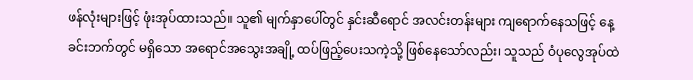ဖန်လုံးများဖြင့် ဖုံးအုပ်ထားသည်။ သူ၏ မျက်နှာပေါ်တွင် နှင်းဆီရောင် အလင်းတန်းများ ကျရောက်နေသဖြင့် နေ့ခင်းဘက်တွင် မရှိသော အရောင်အသွေးအချို့ ထပ်ဖြည့်ပေးသကဲ့သို့ ဖြစ်နေသော်လည်း၊ သူသည် ဝံပုလွေအုပ်ထဲ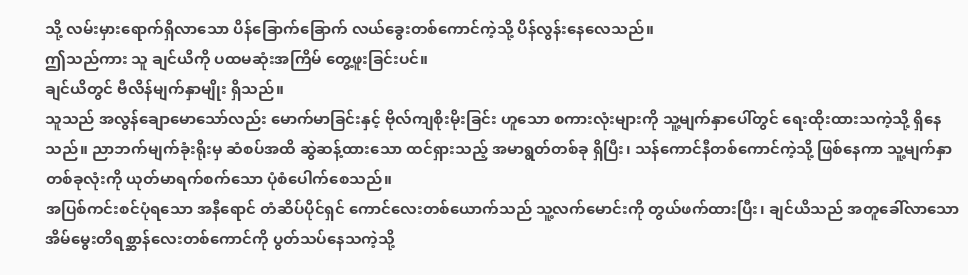သို့ လမ်းမှားရောက်ရှိလာသော ပိန်ခြောက်ခြောက် လယ်ခွေးတစ်ကောင်ကဲ့သို့ ပိန်လွန်းနေလေသည်။
ဤသည်ကား သူ ချင်ယိကို ပထမဆုံးအကြိမ် တွေ့ဖူးခြင်းပင်။
ချင်ယိတွင် ဗီလိန်မျက်နှာမျိုး ရှိသည်။
သူသည် အလွန်ချောမောသော်လည်း မောက်မာခြင်းနှင့် ဗိုလ်ကျစိုးမိုးခြင်း ဟူသော စကားလုံးများကို သူ့မျက်နှာပေါ်တွင် ရေးထိုးထားသကဲ့သို့ ရှိနေသည်။ ညာဘက်မျက်ခုံးရိုးမှ ဆံစပ်အထိ ဆွဲဆန့်ထားသော ထင်ရှားသည့် အမာရွတ်တစ်ခု ရှိပြီး၊ သန်ကောင်နီတစ်ကောင်ကဲ့သို့ ဖြစ်နေကာ သူ့မျက်နှာတစ်ခုလုံးကို ယုတ်မာရက်စက်သော ပုံစံပေါက်စေသည်။
အပြစ်ကင်းစင်ပုံရသော အနီရောင် တံဆိပ်ပိုင်ရှင် ကောင်လေးတစ်ယောက်သည် သူ့လက်မောင်းကို တွယ်ဖက်ထားပြီး၊ ချင်ယိသည် အတူခေါ်လာသော အိမ်မွေးတိရစ္ဆာန်လေးတစ်ကောင်ကို ပွတ်သပ်နေသကဲ့သို့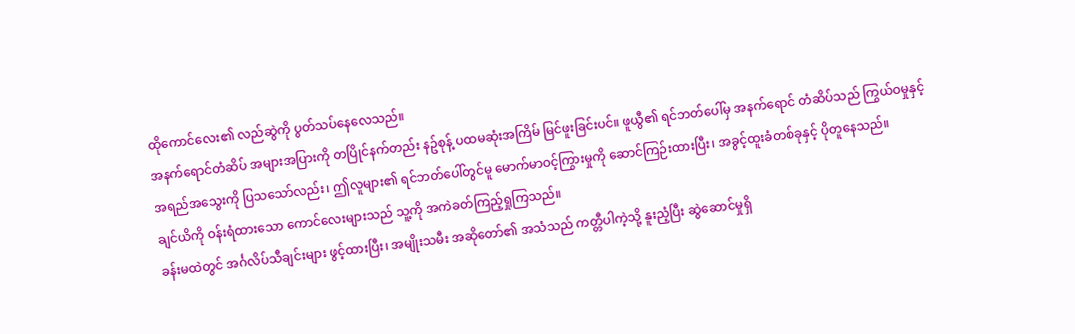ထိုကောင်လေး၏ လည်ဆွဲကို ပွတ်သပ်နေလေသည်။
အနက်ရောင်တံဆိပ် အများအပြားကို တပြိုင်နက်တည်း နဥ်စုန့် ပထမဆုံးအကြိမ် မြင်ဖူးခြင်းပင်။ ဖူယွီ၏ ရင်ဘတ်ပေါ်မှ အနက်ရောင် တံဆိပ်သည် ကြွယ်ဝမှုနှင့် အရည်အသွေးကို ပြသသော်လည်း၊ ဤလူများ၏ ရင်ဘတ်ပေါ်တွင်မူ မောက်မာဝင့်ကြွားမှုကို ဆောင်ကြဉ်းထားပြီး၊ အခွင့်ထူးခံတစ်ခုနှင့် ပိုတူနေသည်။
ချင်ယိကို ဝန်းရံထားသော ကောင်လေးများသည် သူ့ကို အကဲခတ်ကြည့်ရှုကြသည်။
ခန်းမထဲတွင် အင်္ဂလိပ်သီချင်းများ ဖွင့်ထားပြီး၊ အမျိုးသမီး အဆိုတော်၏ အသံသည် ကတ္တီပါကဲ့သို့ နူးညံ့ပြီး ဆွဲဆောင်မှုရှိ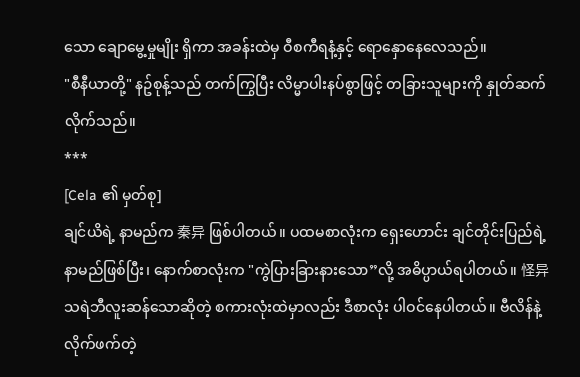သော ချောမွေ့မှုမျိုး ရှိကာ အခန်းထဲမှ ဝီစကီရနံ့နှင့် ရောနှောနေလေသည်။
"စီနီယာတို့" နဥ်စုန့်သည် တက်ကြွပြီး လိမ္မာပါးနပ်စွာဖြင့် တခြားသူများကို နှုတ်ဆက်လိုက်သည်။
***
[Cela ၏ မှတ်စု]
ချင်ယိရဲ့ နာမည်က 秦异 ဖြစ်ပါတယ်။ ပထမစာလုံးက ရှေးဟောင်း ချင်တိုင်းပြည်ရဲ့နာမည်ဖြစ်ပြီး၊ နောက်စာလုံးက "ကွဲပြားခြားနားသော”လို့ အဓိပ္ပာယ်ရပါတယ်။ 怪异 သရဲဘီလူးဆန်သောဆိုတဲ့ စကားလုံးထဲမှာလည်း ဒီစာလုံး ပါဝင်နေပါတယ်။ ဗီလိန်နဲ့ လိုက်ဖက်တဲ့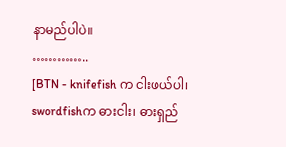နာမည်ပါပဲ။
…………..
[BTN - knifefish က ငါးဖယ်ပါ၊ swordfishက ဓားငါး၊ ဓားရှည်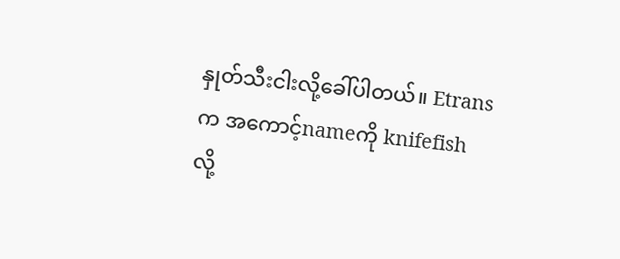နှုတ်သီးငါးလို့ခေါ်ပါတယ်။ Etrans က အကောင့်nameကို knifefish လို့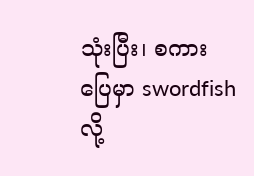သုံးပြီး၊ စကားပြေမှာ swordfish လို့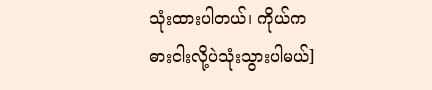သုံးထားပါတယ်၊ ကိုယ်က ဓားငါးလို့ပဲသုံးသွားပါမယ်]